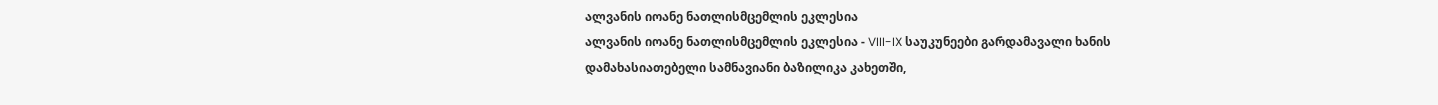ალვანის იოანე ნათლისმცემლის ეკლესია
ალვანის იოანე ნათლისმცემლის ეკლესია - VIII-IX საუკუნეები გარდამავალი ხანის დამახასიათებელი სამნავიანი ბაზილიკა კახეთში,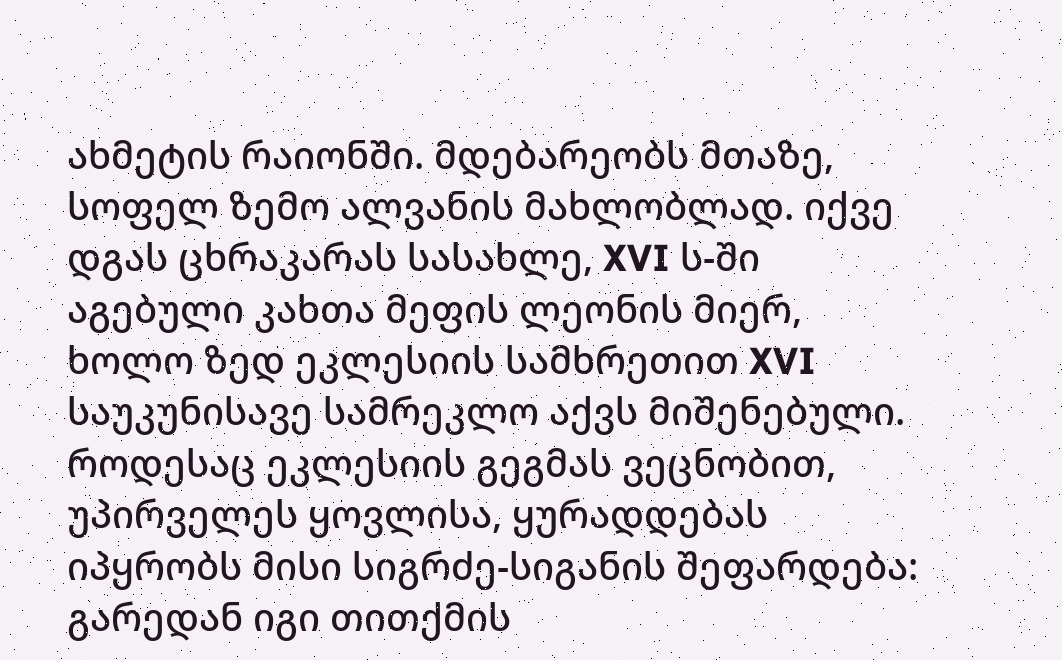ახმეტის რაიონში. მდებარეობს მთაზე, სოფელ ზემო ალვანის მახლობლად. იქვე დგას ცხრაკარას სასახლე, XVI ს-ში აგებული კახთა მეფის ლეონის მიერ, ხოლო ზედ ეკლესიის სამხრეთით XVI საუკუნისავე სამრეკლო აქვს მიშენებული.
როდესაც ეკლესიის გეგმას ვეცნობით, უპირველეს ყოვლისა, ყურადდებას იპყრობს მისი სიგრძე-სიგანის შეფარდება: გარედან იგი თითქმის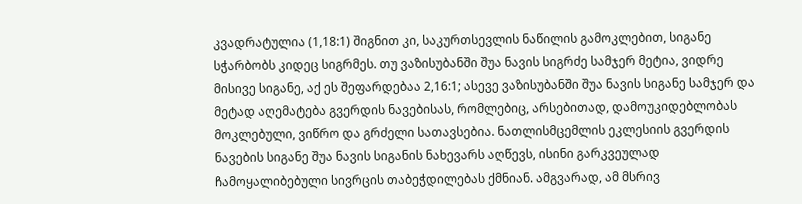კვადრატულია (1,18:1) შიგნით კი, საკურთსევლის ნაწილის გამოკლებით, სიგანე სჭარბობს კიდეც სიგრმეს. თუ ვაზისუბანში შუა ნავის სიგრძე სამჯერ მეტია, ვიდრე მისივე სიგანე, აქ ეს შეფარდებაა 2,16:1; ასევე ვაზისუბანში შუა ნავის სიგანე სამჯერ და მეტად აღემატება გვერდის ნავებისას, რომლებიც, არსებითად, დამოუკიდებლობას მოკლებული, ვიწრო და გრძელი სათავსებია. ნათლისმცემლის ეკლესიის გვერდის ნავების სიგანე შუა ნავის სიგანის ნახევარს აღწევს, ისინი გარკვეულად ჩამოყალიბებული სივრცის თაბეჭდილებას ქმნიან. ამგვარად, ამ მსრივ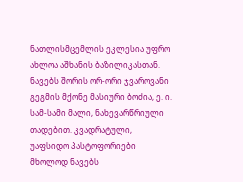ნათლისმცემლის ეკლესია უფრო ახლოა აშხანის ბაზილიკასთან.
ნავებს შორის ორ-ორი ჯვაროვანი გეგმის მქონე მასიური ბოძია, ე. ი. სამ-სამი მალი, ნახევარწრიული თადებით. კვადრატული, უაფსიდო პასტოფორიები მხოლოდ ნავებს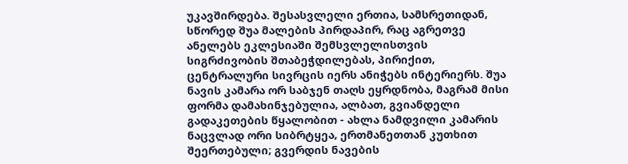უკავშირდება. შესასვლელი ერთია, სამსრეთიდან, სწორედ შუა მალების პირდაპირ, რაც აგრეთვე ანელებს ეკლესიაში შემსვლელისთვის სიგრძივობის შთაბეჭდილებას, პირიქით, ცენტრალური სივრცის იერს ანიჭებს ინტერიერს. შუა ნავის კამარა ორ საბჯენ თაღს ეყრდნობა, მაგრამ მისი ფორმა დამახინჯებულია, ალბათ, გვიანდელი გადაკეთების წყალობით - ახლა ნამდვილი კამარის ნაცვლად ორი სიბრტყეა, ერთმანეთთან კუთხით შეერთებული; გვერდის ნავების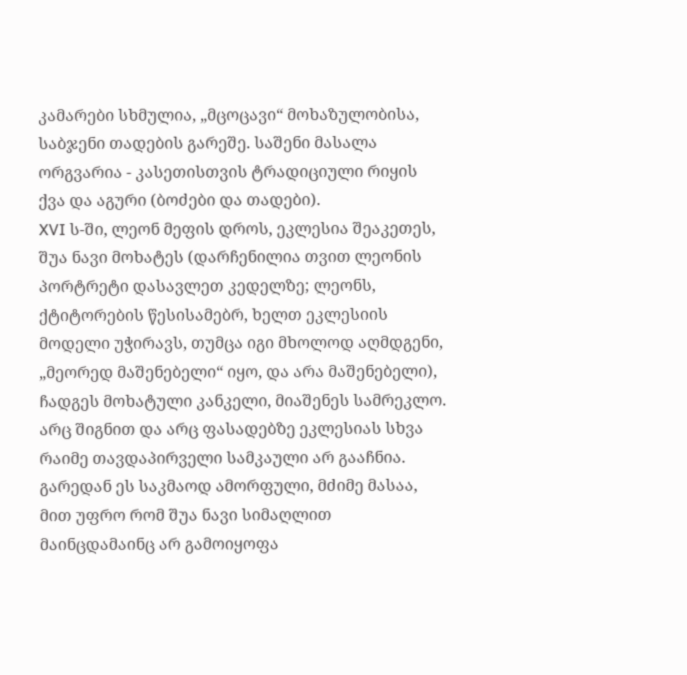კამარები სხმულია, „მცოცავი“ მოხაზულობისა, საბჯენი თადების გარეშე. საშენი მასალა ორგვარია - კასეთისთვის ტრადიციული რიყის ქვა და აგური (ბოძები და თადები).
XVI ს-ში, ლეონ მეფის დროს, ეკლესია შეაკეთეს, შუა ნავი მოხატეს (დარჩენილია თვით ლეონის პორტრეტი დასავლეთ კედელზე; ლეონს, ქტიტორების წესისამებრ, ხელთ ეკლესიის მოდელი უჭირავს, თუმცა იგი მხოლოდ აღმდგენი, „მეორედ მაშენებელი“ იყო, და არა მაშენებელი), ჩადგეს მოხატული კანკელი, მიაშენეს სამრეკლო. არც შიგნით და არც ფასადებზე ეკლესიას სხვა რაიმე თავდაპირველი სამკაული არ გააჩნია. გარედან ეს საკმაოდ ამორფული, მძიმე მასაა, მით უფრო რომ შუა ნავი სიმაღლით მაინცდამაინც არ გამოიყოფა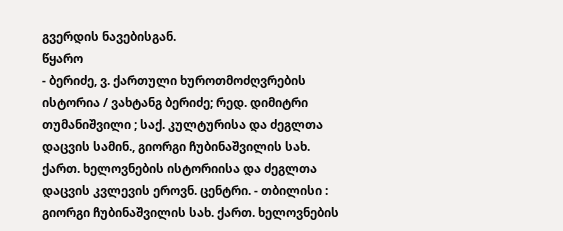გვერდის ნავებისგან.
წყარო
- ბერიძე, ვ. ქართული ხუროთმოძღვრების ისტორია / ვახტანგ ბერიძე; რედ. დიმიტრი თუმანიშვილი ; საქ. კულტურისა და ძეგლთა დაცვის სამინ., გიორგი ჩუბინაშვილის სახ. ქართ. ხელოვნების ისტორიისა და ძეგლთა დაცვის კვლევის ეროვნ. ცენტრი. - თბილისი : გიორგი ჩუბინაშვილის სახ. ქართ. ხელოვნების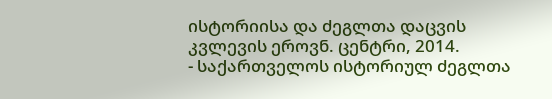ისტორიისა და ძეგლთა დაცვის კვლევის ეროვნ. ცენტრი, 2014.
- საქართველოს ისტორიულ ძეგლთა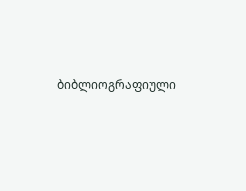ბიბლიოგრაფიული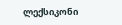ლექსიკონი